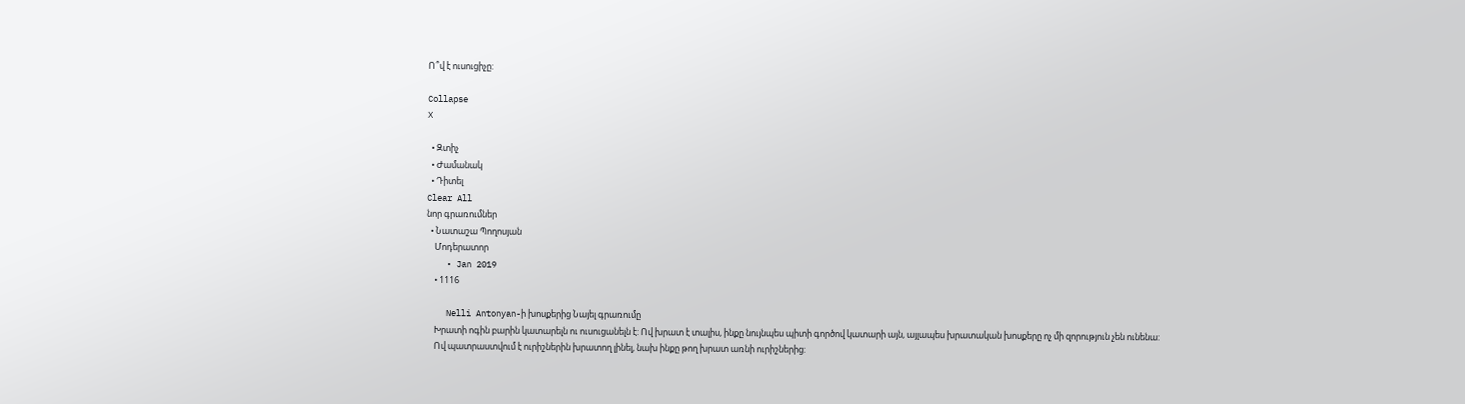Ո՞վ է ուսուցիչը:

Collapse
X

  • Զտիչ
  • Ժամանակ
  • Դիտել
Clear All
նոր գրառումներ
  • Նատաշա Պողոսյան
    Մոդերատոր
    • Jan 2019
    • 1116

    Nelli Antonyan-ի խոսքերից Նայել գրառումը
    Խրատի ոգին բարին կատարելն ու ուսուցանելն է: Ով խրատ է տալիս, ինքը նույնպես պիտի գործով կատարի այն, այլապես խրատական խոսքերը ոչ մի զորություն չեն ունենա:
    Ով պատրաստվում է ուրիշներին խրատող լինել, նախ ինքը թող խրատ առնի ուրիշներից: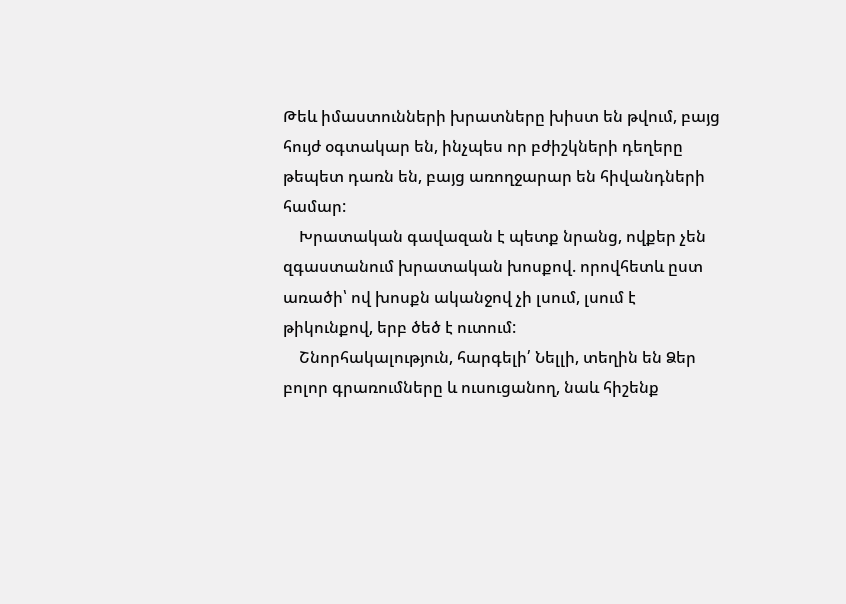Թեև իմաստունների խրատները խիստ են թվում, բայց հույժ օգտակար են, ինչպես որ բժիշկների դեղերը թեպետ դառն են, բայց առողջարար են հիվանդների համար:
    Խրատական գավազան է պետք նրանց, ովքեր չեն զգաստանում խրատական խոսքով. որովհետև ըստ առածի՝ ով խոսքն ականջով չի լսում, լսում է թիկունքով, երբ ծեծ է ուտում:
    Շնորհակալություն, հարգելի՛ Նելլի, տեղին են Ձեր բոլոր գրառումները և ուսուցանող, նաև հիշենք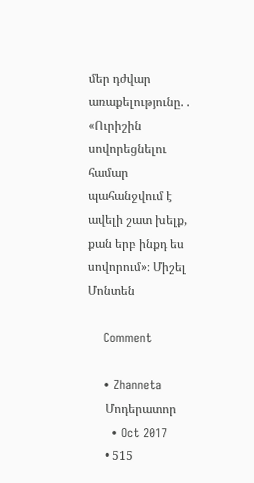մեր դժվար առաքելությունը. . «Ուրիշին սովորեցնելու համար պահանջվում է ավելի շատ խելք, քան երբ ինքդ ես սովորում»։ Միշել Մոնտեն

    Comment

    • Zhanneta
      Մոդերատոր
      • Oct 2017
      • 515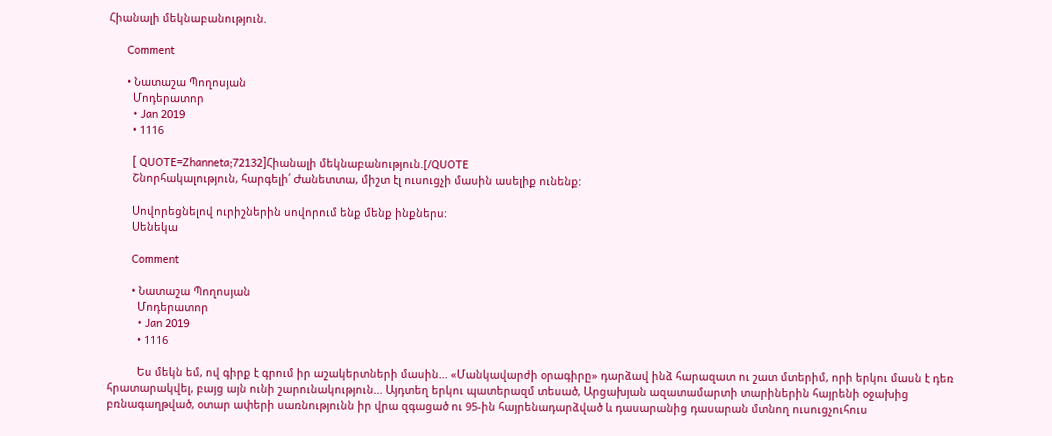Հիանալի մեկնաբանություն.

      Comment

      • Նատաշա Պողոսյան
        Մոդերատոր
        • Jan 2019
        • 1116

        [ QUOTE=Zhanneta;72132]Հիանալի մեկնաբանություն.[/QUOTE
        Շնորհակալություն, հարգելի՛ Ժանետտա, միշտ էլ ուսուցչի մասին ասելիք ունենք:

        Սովորեցնելով ուրիշներին սովորում ենք մենք ինքներս:
        Սենեկա

        Comment

        • Նատաշա Պողոսյան
          Մոդերատոր
          • Jan 2019
          • 1116

          Ես մեկն եմ, ով գիրք է գրում իր աշակերտների մասին... «Մանկավարժի օրագիրը» դարձավ ինձ հարազատ ու շատ մտերիմ, որի երկու մասն է դեռ հրատարակվել, բայց այն ունի շարունակություն... Այդտեղ երկու պատերազմ տեսած, Արցախյան ազատամարտի տարիներին հայրենի օջախից բռնագաղթված, օտար ափերի սառնությունն իր վրա զգացած ու 95-ին հայրենադարձված և դասարանից դասարան մտնող ուսուցչուհուս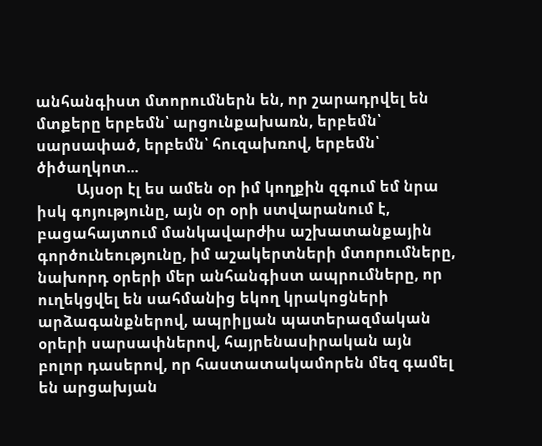անհանգիստ մտորումներն են, որ շարադրվել են մտքերը երբեմն՝ արցունքախառն, երբեմն՝ սարսափած, երբեմն՝ հուզախռով, երբեմն՝ ծիծաղկոտ...
          Այսօր էլ ես ամեն օր իմ կողքին զգում եմ նրա իսկ գոյությունը, այն օր օրի ստվարանում է, բացահայտում մանկավարժիս աշխատանքային գործունեությունը, իմ աշակերտների մտորումները, նախորդ օրերի մեր անհանգիստ ապրումները, որ ուղեկցվել են սահմանից եկող կրակոցների արձագանքներով, ապրիլյան պատերազմական օրերի սարսափներով, հայրենասիրական այն բոլոր դասերով, որ հաստատակամորեն մեզ գամել են արցախյան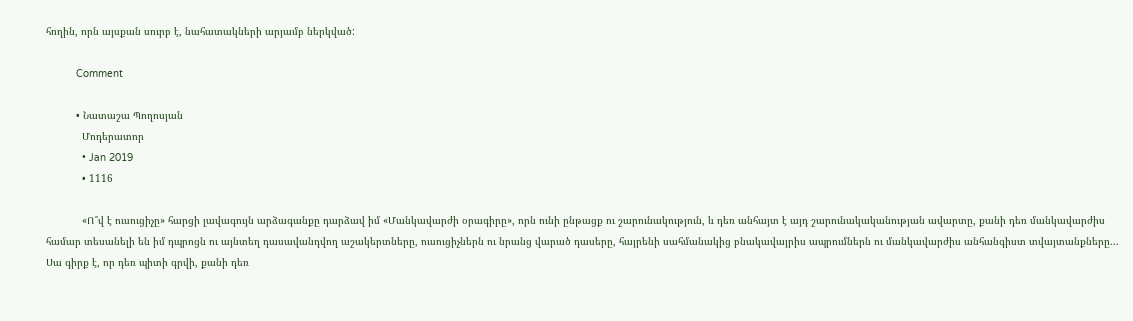հողին, որն այսքան սուրբ է, նահատակների արյամբ ներկված:

          Comment

          • Նատաշա Պողոսյան
            Մոդերատոր
            • Jan 2019
            • 1116

            «Ո՞վ է ուսուցիչը» հարցի լավագույն արձագանքը դարձավ իմ «Մանկավարժի օրագիրը», որն ունի ընթացք ու շարունակություն, և դեռ անհայտ է այդ շարունակականության ավարտը, քանի դեռ մանկավարժիս համար տեսանելի են իմ դպրոցն ու այնտեղ դասավանդվող աշակերտները, ուսուցիչներն ու նրանց վարած դասերը, հայրենի սահմանակից բնակավայրիս ապրումներն ու մանկավարժիս անհանգիստ տվայտանքները... Սա գիրք է, որ դեռ պիտի գրվի, քանի դեռ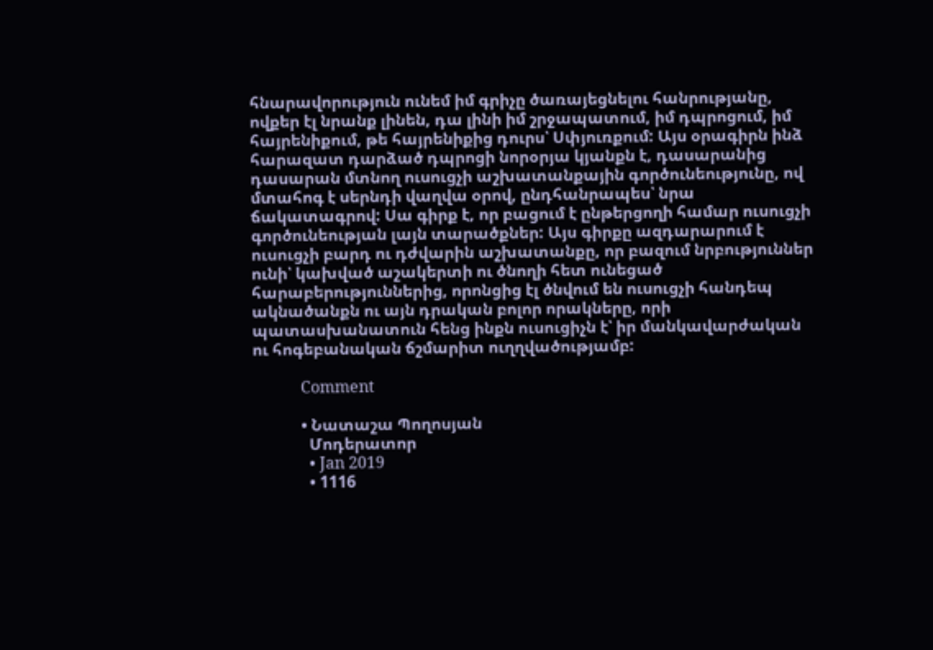հնարավորություն ունեմ իմ գրիչը ծառայեցնելու հանրությանը, ովքեր էլ նրանք լինեն, դա լինի իմ շրջապատում, իմ դպրոցում, իմ հայրենիքում, թե հայրենիքից դուրս՝ Սփյուռքում: Այս օրագիրն ինձ հարազատ դարձած դպրոցի նորօրյա կյանքն է, դասարանից դասարան մտնող ուսուցչի աշխատանքային գործունեությունը, ով մտահոգ է սերնդի վաղվա օրով, ընդհանրապես՝ նրա ճակատագրով: Սա գիրք է, որ բացում է ընթերցողի համար ուսուցչի գործունեության լայն տարածքներ: Այս գիրքը ազդարարում է ուսուցչի բարդ ու դժվարին աշխատանքը, որ բազում նրբություններ ունի՝ կախված աշակերտի ու ծնողի հետ ունեցած հարաբերություններից, որոնցից էլ ծնվում են ուսուցչի հանդեպ ակնածանքն ու այն դրական բոլոր որակները, որի պատասխանատուն հենց ինքն ուսուցիչն է՝ իր մանկավարժական ու հոգեբանական ճշմարիտ ուղղվածությամբ:

            Comment

            • Նատաշա Պողոսյան
              Մոդերատոր
              • Jan 2019
              • 1116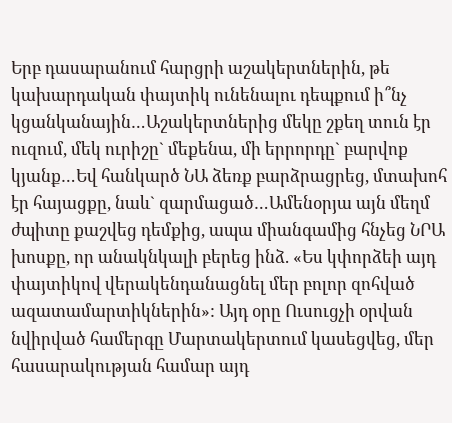Երբ դասարանում հարցրի աշակերտներին, թե կախարդական փայտիկ ունենալու դեպքում ի՞նչ կցանկանային…Աշակերտներից մեկը շքեղ տուն էր ուզում, մեկ ուրիշը` մեքենա, մի երրորդը` բարվոք կյանք…Եվ հանկարծ ՆԱ ձեռք բարձրացրեց, մտախոհ էր հայացքը, նաև` զարմացած…Ամենօրյա այն մեղմ ժպիտը քաշվեց դեմքից, ապա միանգամից հնչեց ՆՐԱ խոսքը, որ անակնկալի բերեց ինձ. «Ես կփորձեի այդ փայտիկով վերակենդանացնել մեր բոլոր զոհված ազատամարտիկներին»: Այդ օրը Ուսուցչի օրվան նվիրված համերգը Մարտակերտում կասեցվեց, մեր հասարակության համար այդ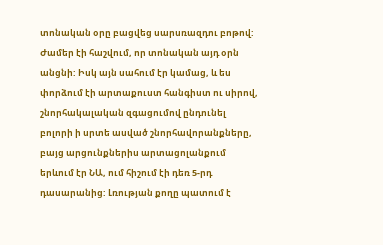տոնական օրը բացվեց սարսռազդու բոթով: Ժամեր էի հաշվում, որ տոնական այդ օրն անցնի: Իսկ այն սահում էր կամաց, և ես փորձում էի արտաքուստ հանգիստ ու սիրով, շնորհակալական զգացումով ընդունել բոլորի ի սրտե ասված շնորհավորանքները, բայց արցունքներիս արտացոլանքում երևում էր ՆԱ, ում հիշում էի դեռ 5-րդ դասարանից: Լռության քողը պատում է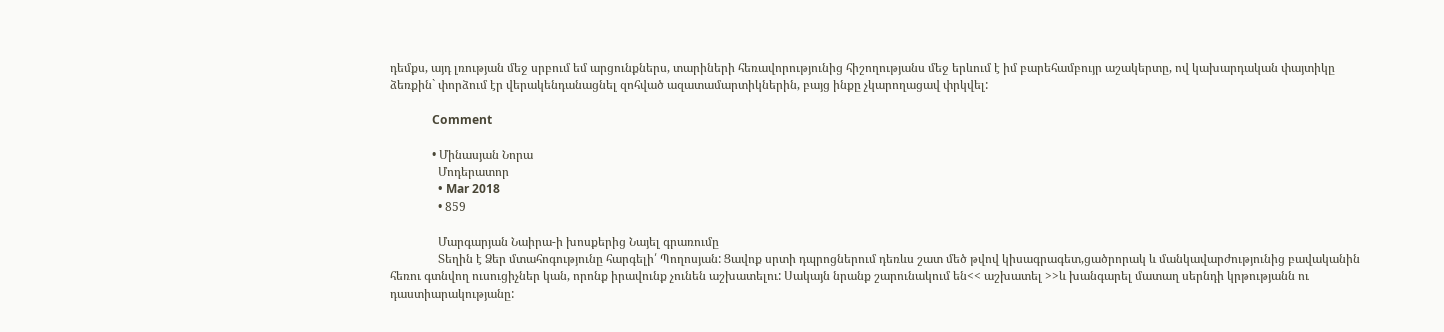դեմքս, այդ լռության մեջ սրբում եմ արցունքներս, տարիների հեռավորությունից հիշողությանս մեջ երևում է իմ բարեհամբույր աշակերտը, ով կախարդական փայտիկը ձեռքին` փորձում էր վերակենդանացնել զոհված ազատամարտիկներին, բայց ինքը չկարողացավ փրկվել:

              Comment

              • Մինասյան Նորա
                Մոդերատոր
                • Mar 2018
                • 859

                Մարգարյան Նաիրա-ի խոսքերից Նայել գրառումը
                Տեղին է Ձեր մտահոգությունը հարգելի՛ Պողոսյան: Ցավոք սրտի դպրոցներում դեռևս շատ մեծ թվով կիսագրագետ,ցածրորակ և մանկավարժությունից բավականին հեռու գտնվող ուսուցիչներ կան, որոնք իրավունք չունեն աշխատելու: Սակայն նրանք շարունակում են<< աշխատել >>և խանգարել մատաղ սերնդի կրթությանն ու դաստիարակությանը: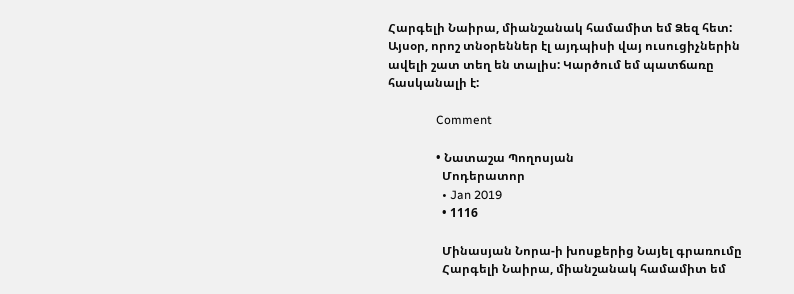Հարգելի Նաիրա, միանշանակ համամիտ եմ Ձեզ հետ: Այսօր, որոշ տնօրեններ էլ այդպիսի վայ ուսուցիչներին ավելի շատ տեղ են տալիս: Կարծում եմ պատճառը հասկանալի է:

                Comment

                • Նատաշա Պողոսյան
                  Մոդերատոր
                  • Jan 2019
                  • 1116

                  Մինասյան Նորա-ի խոսքերից Նայել գրառումը
                  Հարգելի Նաիրա, միանշանակ համամիտ եմ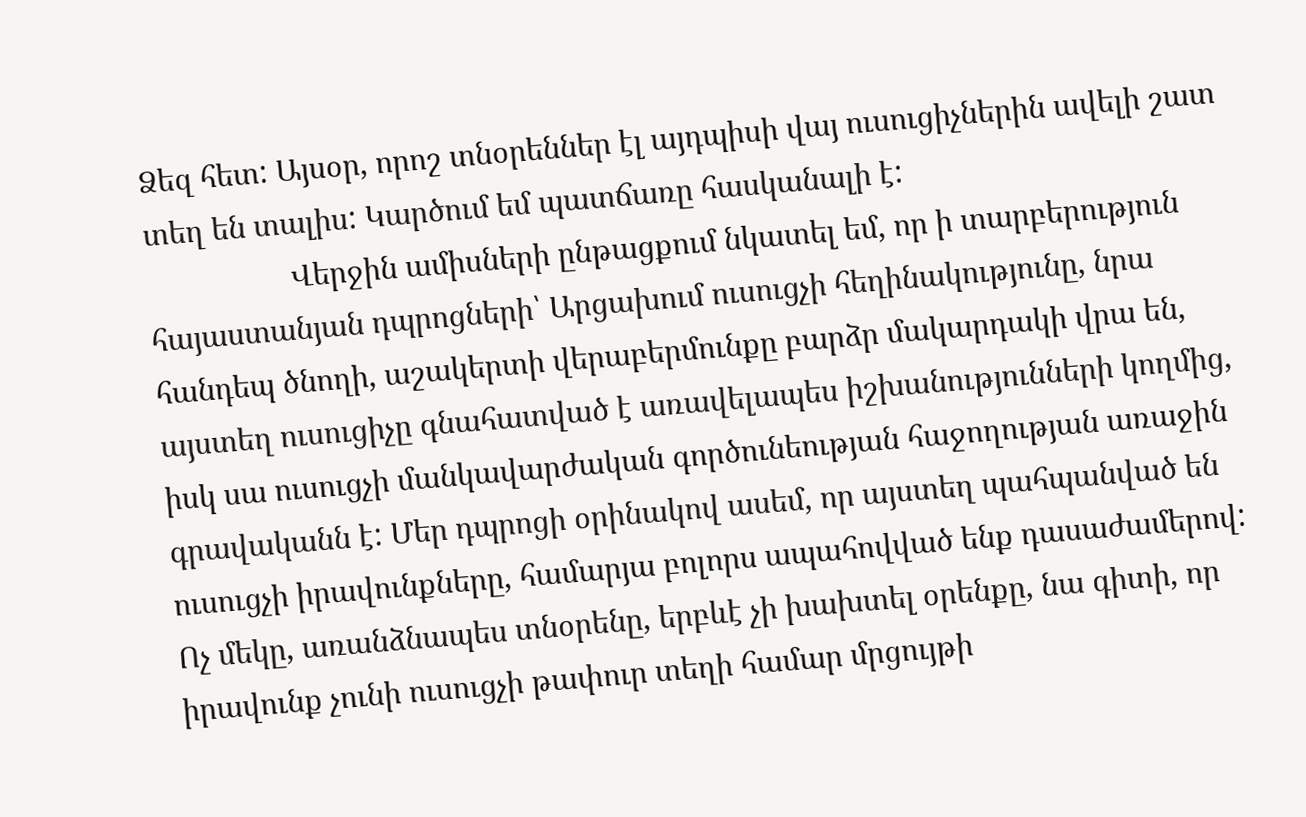Ձեզ հետ: Այսօր, որոշ տնօրեններ էլ այդպիսի վայ ուսուցիչներին ավելի շատ տեղ են տալիս: Կարծում եմ պատճառը հասկանալի է:
                  Վերջին ամիսների ընթացքում նկատել եմ, որ ի տարբերություն հայաստանյան դպրոցների՝ Արցախում ուսուցչի հեղինակությունը, նրա հանդեպ ծնողի, աշակերտի վերաբերմունքը բարձր մակարդակի վրա են, այստեղ ուսուցիչը գնահատված է առավելապես իշխանությունների կողմից, իսկ սա ուսուցչի մանկավարժական գործունեության հաջողության առաջին գրավականն է: Մեր դպրոցի օրինակով ասեմ, որ այստեղ պահպանված են ուսուցչի իրավունքները, համարյա բոլորս ապահովված ենք դասաժամերով: Ոչ մեկը, առանձնապես տնօրենը, երբևէ չի խախտել օրենքը, նա գիտի, որ իրավունք չունի ուսուցչի թափուր տեղի համար մրցույթի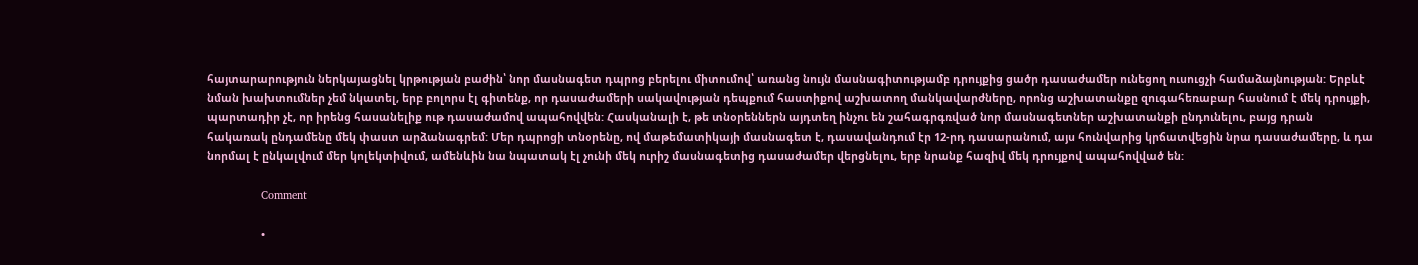հայտարարություն ներկայացնել կրթության բաժին՝ նոր մասնագետ դպրոց բերելու միտումով՝ առանց նույն մասնագիտությամբ դրույքից ցածր դասաժամեր ունեցող ուսուցչի համաձայնության: Երբևէ նման խախտումներ չեմ նկատել, երբ բոլորս էլ գիտենք, որ դասաժամերի սակավության դեպքում հաստիքով աշխատող մանկավարժները, որոնց աշխատանքը զուգահեռաբար հասնում է մեկ դրույքի, պարտադիր չէ, որ իրենց հասանելիք ութ դասաժամով ապահովվեն: Հասկանալի է, թե տնօրեններն այդտեղ ինչու են շահագրգռված նոր մասնագետներ աշխատանքի ընդունելու, բայց դրան հակառակ ընդամենը մեկ փաստ արձանագրեմ: Մեր դպրոցի տնօրենը, ով մաթեմատիկայի մասնագետ է, դասավանդում էր 12-րդ դասարանում, այս հունվարից կրճատվեցին նրա դասաժամերը, և դա նորմալ է ընկալվում մեր կոլեկտիվում, ամենևին նա նպատակ էլ չունի մեկ ուրիշ մասնագետից դասաժամեր վերցնելու, երբ նրանք հազիվ մեկ դրույքով ապահովված են:

                  Comment

                  •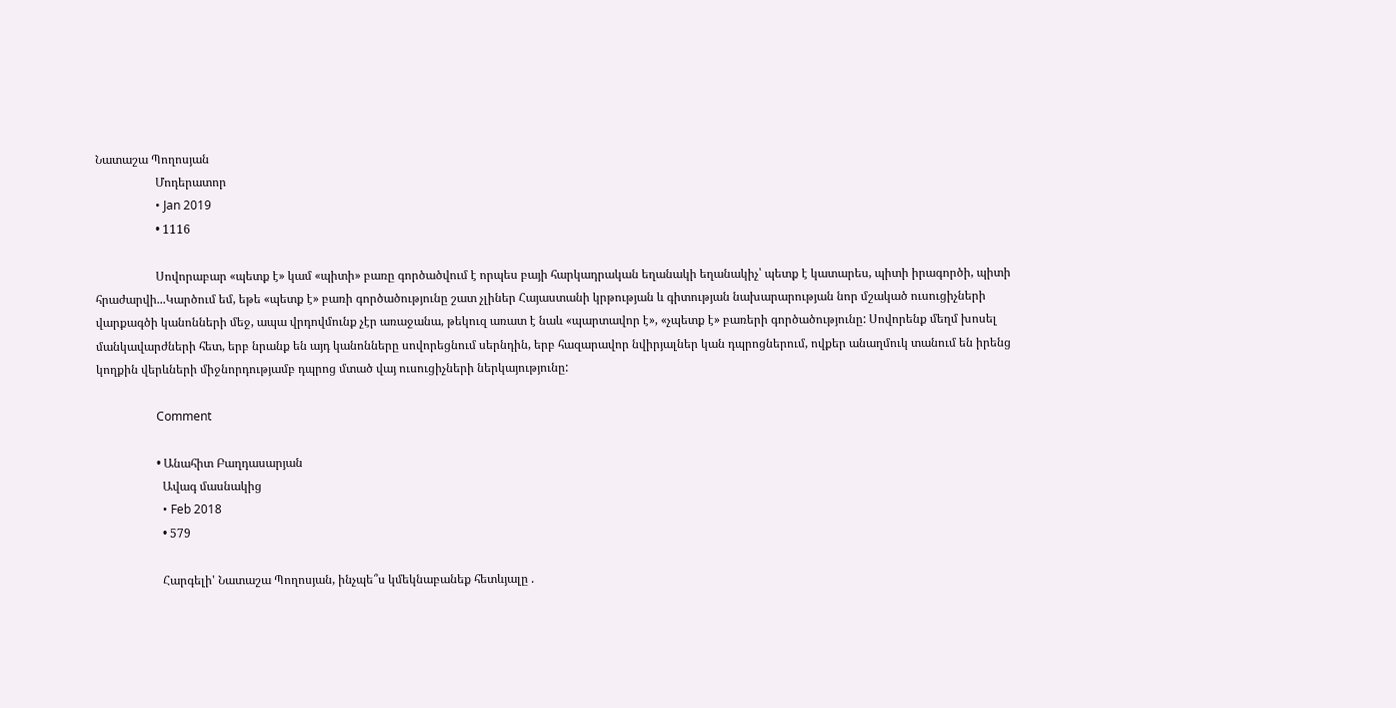Նատաշա Պողոսյան
                    Մոդերատոր
                    • Jan 2019
                    • 1116

                    Սովորաբար «պետք է» կամ «պիտի» բառը գործածվում է որպես բայի հարկադրական եղանակի եղանակիչ՝ պետք է կատարես, պիտի իրագործի, պիտի հրաժարվի...Կարծում եմ, եթե «պետք է» բառի գործածությունը շատ չլիներ Հայաստանի կրթության և գիտության նախարարության նոր մշակած ուսուցիչների վարքագծի կանոնների մեջ, ապա վրդովմունք չէր առաջանա, թեկուզ առատ է նաև «պարտավոր է», «չպետք է» բառերի գործածությունը: Սովորենք մեղմ խոսել մանկավարժների հետ, երբ նրանք են այդ կանոնները սովորեցնում սերնդին, երբ հազարավոր նվիրյալներ կան դպրոցներում, ովքեր անաղմուկ տանում են իրենց կողքին վերևների միջնորդությամբ դպրոց մտած վայ ուսուցիչների ներկայությունը:

                    Comment

                    • Անահիտ Բաղդասարյան
                      Ավագ մասնակից
                      • Feb 2018
                      • 579

                      Հարգելի' Նատաշա Պողոսյան, ինչպե՞ս կմեկնաբանեք հետևյալը .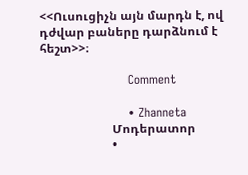<<Ուսուցիչն այն մարդն է, ով դժվար բաները դարձնում է հեշտ>>։

                      Comment

                      • Zhanneta
                        Մոդերատոր
                        •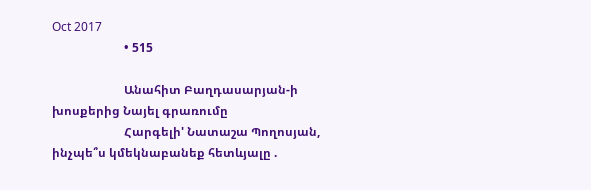Oct 2017
                        • 515

                        Անահիտ Բաղդասարյան-ի խոսքերից Նայել գրառումը
                        Հարգելի' Նատաշա Պողոսյան, ինչպե՞ս կմեկնաբանեք հետևյալը .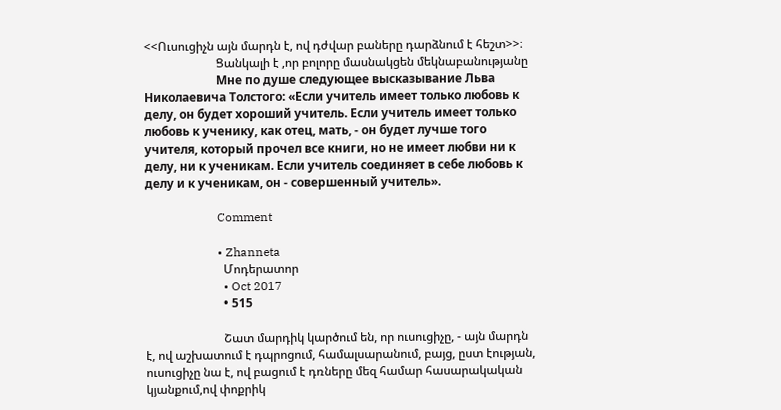<<Ուսուցիչն այն մարդն է, ով դժվար բաները դարձնում է հեշտ>>։
                        Ցանկալի է ,որ բոլորը մասնակցեն մեկնաբանությանը
                        Мне по душе следующее высказывание Льва Николаевича Толстого: «Если учитель имеет только любовь к делу, он будет хороший учитель. Если учитель имеет только любовь к ученику, как отец, мать, - он будет лучше того учителя, который прочел все книги, но не имеет любви ни к делу, ни к ученикам. Если учитель соединяет в себе любовь к делу и к ученикам, он - совершенный учитель».

                        Comment

                        • Zhanneta
                          Մոդերատոր
                          • Oct 2017
                          • 515

                          Շատ մարդիկ կարծում են, որ ուսուցիչը, - այն մարդն է, ով աշխատում է դպրոցում, համալսարանում, բայց, ըստ էության, ուսուցիչը նա է, ով բացում է դռները մեզ համար հասարակական կյանքում,ով փոքրիկ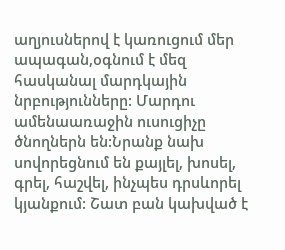աղյուսներով է կառուցում մեր ապագան,օգնում է մեզ հասկանալ մարդկային նրբությունները: Մարդու ամենաառաջին ուսուցիչը ծնողներն են:Նրանք նախ սովորեցնում են քայլել, խոսել, գրել, հաշվել, ինչպես դրսևորել կյանքում: Շատ բան կախված է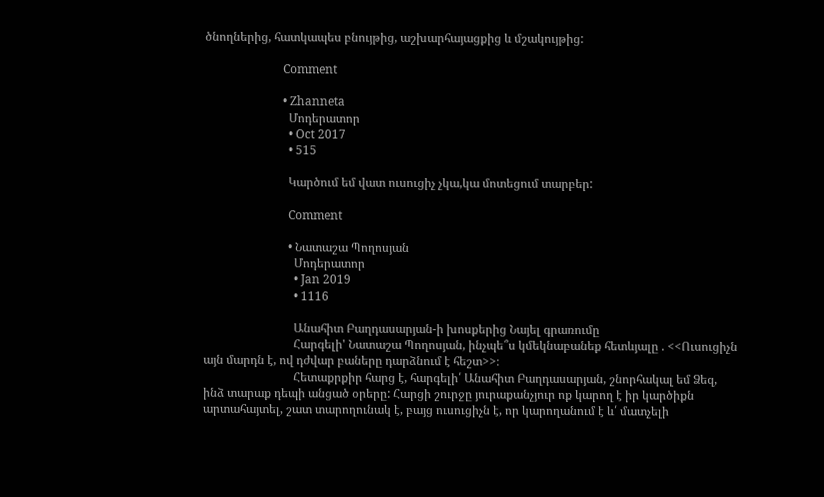ծնողներից, հատկապես բնույթից, աշխարհայացքից և մշակույթից:

                          Comment

                          • Zhanneta
                            Մոդերատոր
                            • Oct 2017
                            • 515

                            Կարծում եմ վատ ուսուցիչ չկա,կա մոտեցում տարբեր:

                            Comment

                            • Նատաշա Պողոսյան
                              Մոդերատոր
                              • Jan 2019
                              • 1116

                              Անահիտ Բաղդասարյան-ի խոսքերից Նայել գրառումը
                              Հարգելի' Նատաշա Պողոսյան, ինչպե՞ս կմեկնաբանեք հետևյալը . <<Ուսուցիչն այն մարդն է, ով դժվար բաները դարձնում է հեշտ>>։
                              Հետաքրքիր հարց է, հարգելի՛ Անահիտ Բաղդասարյան, շնորհակալ եմ Ձեզ, ինձ տարաք դեպի անցած օրերը: Հարցի շուրջը յուրաքանչյուր ոք կարող է իր կարծիքն արտահայտել, շատ տարողունակ է, բայց ուսուցիչն է, որ կարողանում է և՛ մատչելի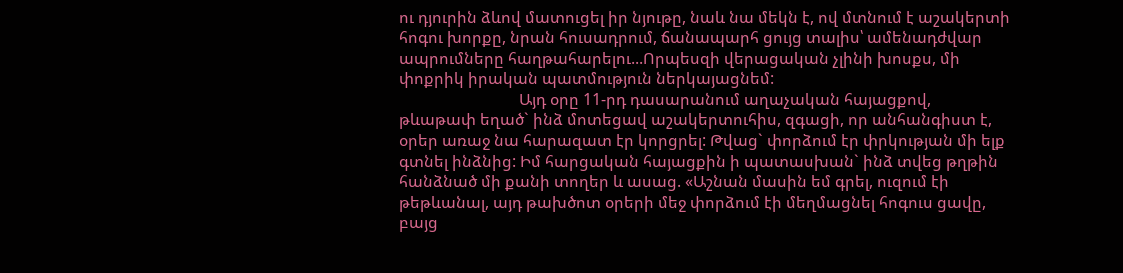ու դյուրին ձևով մատուցել իր նյութը, նաև նա մեկն է, ով մտնում է աշակերտի հոգու խորքը, նրան հուսադրում, ճանապարհ ցույց տալիս՝ ամենադժվար ապրումները հաղթահարելու...Որպեսզի վերացական չլինի խոսքս, մի փոքրիկ իրական պատմություն ներկայացնեմ:
                              Այդ օրը 11-րդ դասարանում աղաչական հայացքով, թևաթափ եղած` ինձ մոտեցավ աշակերտուհիս, զգացի, որ անհանգիստ է, օրեր առաջ նա հարազատ էր կորցրել: Թվաց` փորձում էր փրկության մի ելք գտնել ինձնից: Իմ հարցական հայացքին ի պատասխան` ինձ տվեց թղթին հանձնած մի քանի տողեր և ասաց. «Աշնան մասին եմ գրել, ուզում էի թեթևանալ, այդ թախծոտ օրերի մեջ փորձում էի մեղմացնել հոգուս ցավը, բայց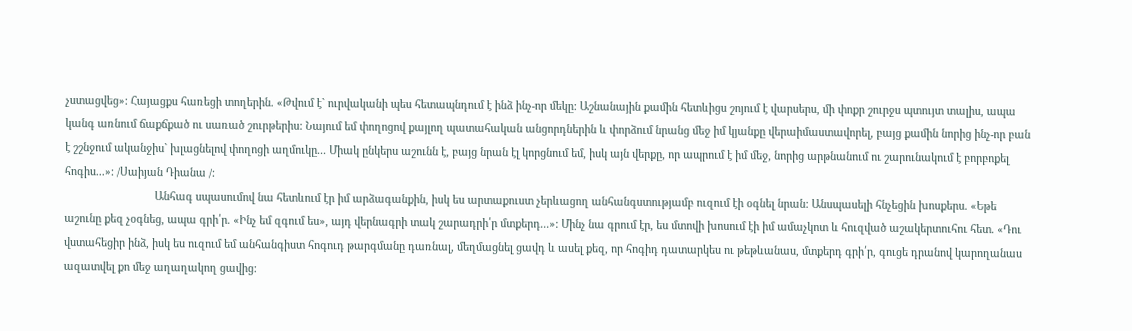չստացվեց»: Հայացքս հառեցի տողերին. «Թվում է` ուրվականի պես հետապնդում է ինձ ինչ-որ մեկը: Աշնանային քամին հետևիցս շոյում է վարսերս, մի փոքր շուրջս պտույտ տալիս, ապա կանգ առնում ճաքճքած ու սառած շուրթերիս: Նայում եմ փողոցով քայլող պատահական անցորդներին և փորձում նրանց մեջ իմ կյանքը վերաիմաստավորել, բայց քամին նորից ինչ-որ բան է շշնջում ականջիս` խլացնելով փողոցի աղմուկը... Միակ ընկերս աշունն է, բայց նրան էլ կորցնում եմ, իսկ այն վերքը, որ ապրում է իմ մեջ, նորից արթնանում ու շարունակում է բորբոքել հոգիս...»: /Սաիյան Դիանա /:
                              Անհագ սպասումով նա հետևում էր իմ արձագանքին, իսկ ես արտաքուստ չերևացող անհանգստությամբ ուզում էի օգնել նրան: Անսպասելի հնչեցին խոսքերս. «Եթե աշունը քեզ չօգնեց, ապա գրի՛ր. «Ինչ եմ զգում ես», այդ վերնագրի տակ շարադրի՛ր մտքերդ...»: Մինչ նա գրում էր, ես մտովի խոսում էի իմ ամաչկոտ և հուզված աշակերտուհու հետ. «Դու վստահեցիր ինձ, իսկ ես ուզում եմ անհանգիստ հոգուդ թարգմանը դառնալ, մեղմացնել ցավդ և ասել քեզ, որ հոգիդ դատարկես ու թեթևանաս, մտքերդ գրի՛ր, գուցե դրանով կարողանաս ազատվել քո մեջ աղաղակող ցավից: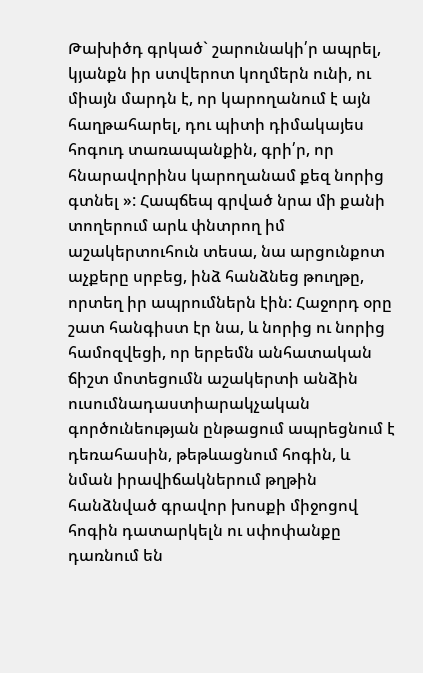Թախիծդ գրկած` շարունակի՛ր ապրել, կյանքն իր ստվերոտ կողմերն ունի, ու միայն մարդն է, որ կարողանում է այն հաղթահարել, դու պիտի դիմակայես հոգուդ տառապանքին, գրի՛ր, որ հնարավորինս կարողանամ քեզ նորից գտնել »: Հապճեպ գրված նրա մի քանի տողերում արև փնտրող իմ աշակերտուհուն տեսա, նա արցունքոտ աչքերը սրբեց, ինձ հանձնեց թուղթը, որտեղ իր ապրումներն էին: Հաջորդ օրը շատ հանգիստ էր նա, և նորից ու նորից համոզվեցի, որ երբեմն անհատական ճիշտ մոտեցումն աշակերտի անձին ուսումնադաստիարակչական գործունեության ընթացում ապրեցնում է դեռահասին, թեթևացնում հոգին, և նման իրավիճակներում թղթին հանձնված գրավոր խոսքի միջոցով հոգին դատարկելն ու սփոփանքը դառնում են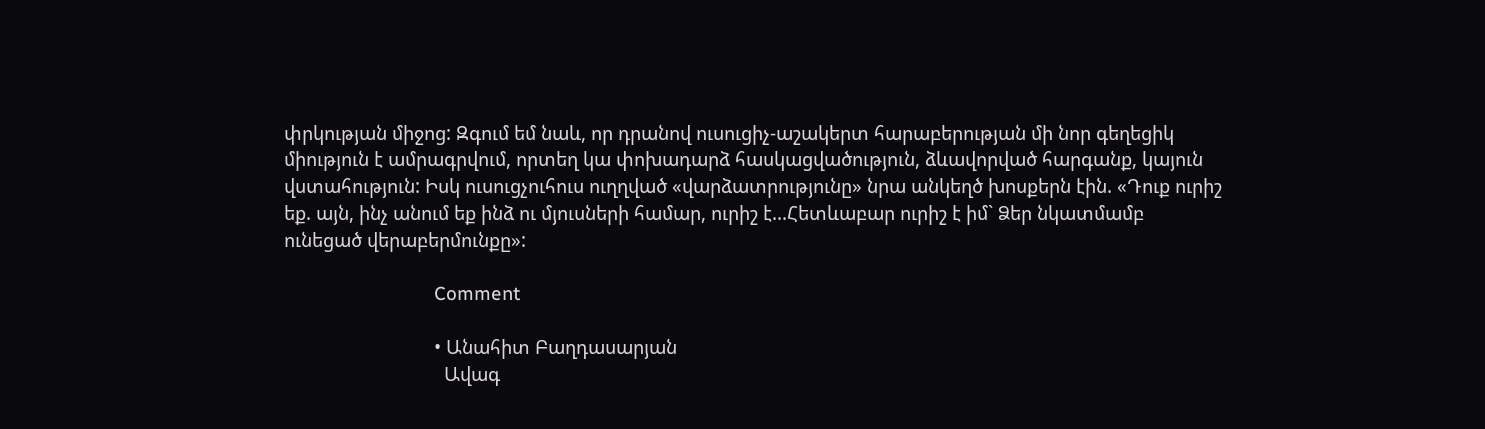փրկության միջոց: Զգում եմ նաև, որ դրանով ուսուցիչ-աշակերտ հարաբերության մի նոր գեղեցիկ միություն է ամրագրվում, որտեղ կա փոխադարձ հասկացվածություն, ձևավորված հարգանք, կայուն վստահություն: Իսկ ուսուցչուհուս ուղղված «վարձատրությունը» նրա անկեղծ խոսքերն էին. «Դուք ուրիշ եք. այն, ինչ անում եք ինձ ու մյուսների համար, ուրիշ է...Հետևաբար ուրիշ է իմ` Ձեր նկատմամբ ունեցած վերաբերմունքը»:

                              Comment

                              • Անահիտ Բաղդասարյան
                                Ավագ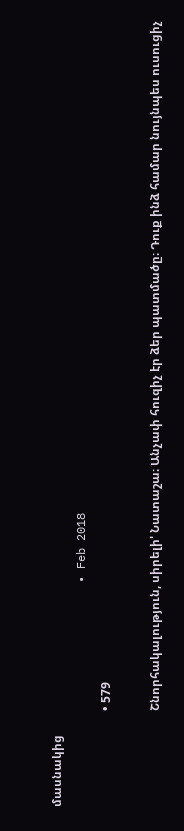մասնակից
                                • Feb 2018
                                • 579

                                Շնորհակալություն, սիրելի' Նատաշա։ Անչափ հուզիչ էր ձեր պատմածը։ Դուք ինձ համար նույնպես ուսուցիչ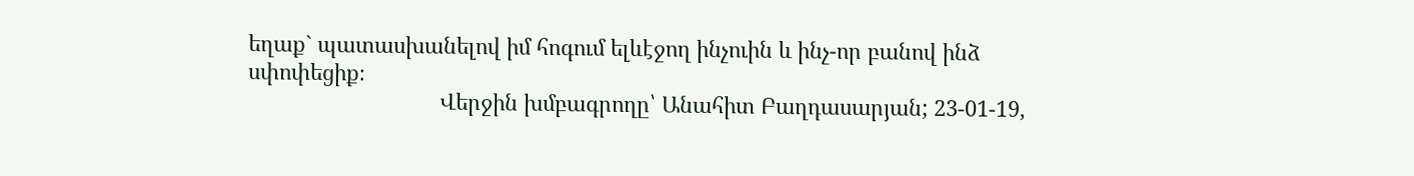եղաք` պատասխանելով իմ հոգում ելևէջող ինչուին և ինչ-որ բանով ինձ սփոփեցիք։
                                Վերջին խմբագրողը՝ Անահիտ Բաղդասարյան; 23-01-19,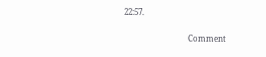22:57.

                                Comment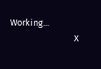Working...
                                X